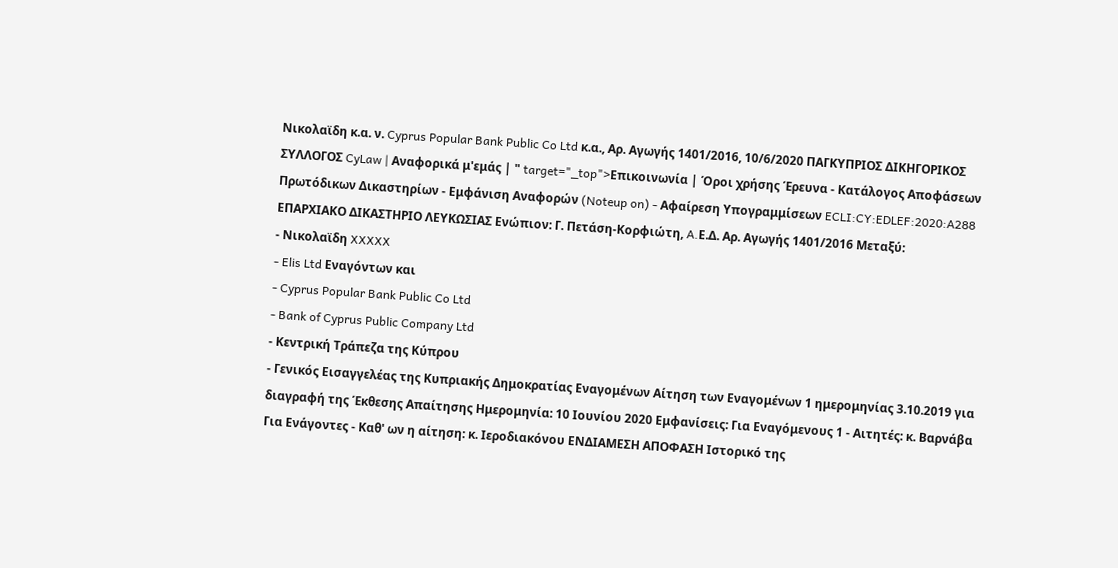Νικολαϊδη κ.α. ν. Cyprus Popular Bank Public Co Ltd κ.α., Aρ. Αγωγής 1401/2016, 10/6/2020 ΠΑΓΚΥΠΡΙΟΣ ΔΙΚΗΓΟΡΙΚΟΣ ΣΥΛΛΟΓΟΣ CyLaw | Αναφορικά μ'εμάς | " target="_top">Επικοινωνία | Όροι χρήσης Έρευνα - Κατάλογος Αποφάσεων Πρωτόδικων Δικαστηρίων - Εμφάνιση Αναφορών (Noteup on) - Αφαίρεση Υπογραμμίσεων ECLI:CY:EDLEF:2020:A288 ΕΠΑΡΧΙΑΚΟ ΔΙΚΑΣΤΗΡΙΟ ΛΕΥΚΩΣΙΑΣ Ενώπιον: Γ. Πετάση-Κορφιώτη, A.Ε.Δ. Aρ. Αγωγής 1401/2016 Μεταξύ:
- Νικολαϊδη XXXXX
- Elis Ltd Εναγόντων και
- Cyprus Popular Bank Public Co Ltd
- Bank of Cyprus Public Company Ltd
- Κεντρική Τράπεζα της Κύπρου
- Γενικός Εισαγγελέας της Κυπριακής Δημοκρατίας Εναγομένων Αίτηση των Εναγομένων 1 ημερομηνίας 3.10.2019 για διαγραφή της Έκθεσης Απαίτησης Ημερομηνία: 10 Ιουνίου 2020 Εμφανίσεις: Για Εναγόμενους 1 - Αιτητές: κ. Βαρνάβα Για Ενάγοντες - Καθ' ων η αίτηση: κ. Ιεροδιακόνου ΕΝΔΙΑΜΕΣΗ ΑΠΟΦΑΣΗ Ιστορικό της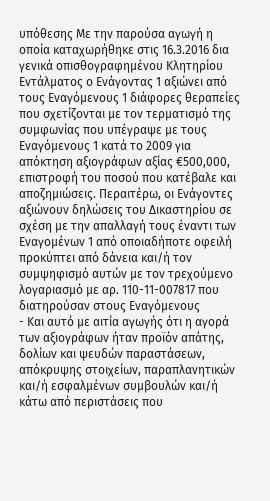υπόθεσης Με την παρούσα αγωγή η οποία καταχωρήθηκε στις 16.3.2016 δια γενικά οπισθογραφημένου Κλητηρίου Εντάλματος ο Ενάγοντας 1 αξιώνει από τους Εναγόμενους 1 διάφορες θεραπείες που σχετίζονται με τον τερματισμό της συμφωνίας που υπέγραψε με τους Εναγόμενους 1 κατά το 2009 για απόκτηση αξιογράφων αξίας €500,000, επιστροφή του ποσού που κατέβαλε και αποζημιώσεις. Περαιτέρω, οι Ενάγοντες αξιώνουν δηλώσεις του Δικαστηρίου σε σχέση με την απαλλαγή τους έναντι των Εναγομένων 1 από οποιαδήποτε οφειλή προκύπτει από δάνεια και/ή τον συμψηφισμό αυτών με τον τρεχούμενο λογαριασμό με αρ. 110-11-007817 που διατηρούσαν στους Εναγόμενους
- Και αυτό με αιτία αγωγής ότι η αγορά των αξιογράφων ήταν προϊόν απάτης, δολίων και ψευδών παραστάσεων, απόκρυψης στοιχείων, παραπλανητικών και/ή εσφαλμένων συμβουλών και/ή κάτω από περιστάσεις που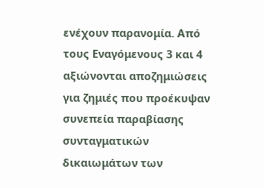ενέχουν παρανομία. Από τους Εναγόμενους 3 και 4 αξιώνονται αποζημιώσεις για ζημιές που προέκυψαν συνεπεία παραβίασης συνταγματικών δικαιωμάτων των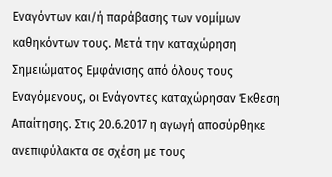Εναγόντων και/ή παράβασης των νομίμων καθηκόντων τους. Μετά την καταχώρηση Σημειώματος Εμφάνισης από όλους τους Εναγόμενους, οι Ενάγοντες καταχώρησαν Έκθεση Απαίτησης. Στις 20.6.2017 η αγωγή αποσύρθηκε ανεπιφύλακτα σε σχέση με τους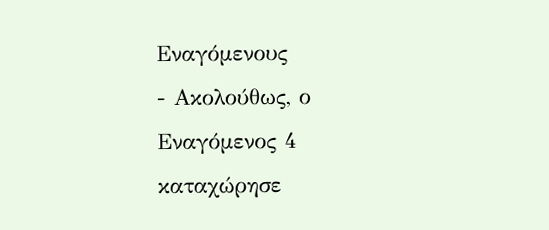Εναγόμενους
- Ακολούθως, ο Εναγόμενος 4 καταχώρησε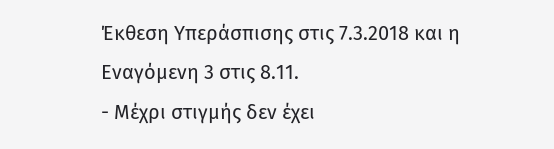Έκθεση Υπεράσπισης στις 7.3.2018 και η Εναγόμενη 3 στις 8.11.
- Μέχρι στιγμής δεν έχει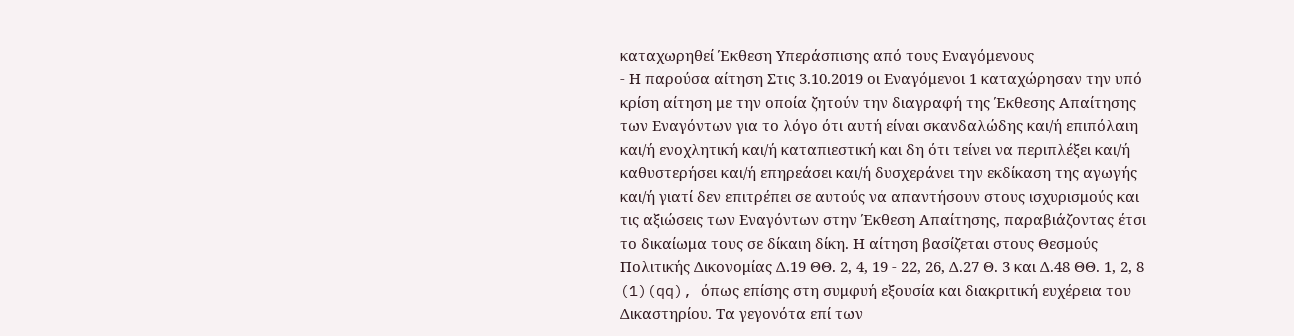καταχωρηθεί Έκθεση Υπεράσπισης από τους Εναγόμενους
- Η παρούσα αίτηση Στις 3.10.2019 οι Εναγόμενοι 1 καταχώρησαν την υπό κρίση αίτηση με την οποία ζητούν την διαγραφή της Έκθεσης Απαίτησης των Εναγόντων για το λόγο ότι αυτή είναι σκανδαλώδης και/ή επιπόλαιη και/ή ενοχλητική και/ή καταπιεστική και δη ότι τείνει να περιπλέξει και/ή καθυστερήσει και/ή επηρεάσει και/ή δυσχεράνει την εκδίκαση της αγωγής και/ή γιατί δεν επιτρέπει σε αυτούς να απαντήσουν στους ισχυρισμούς και τις αξιώσεις των Εναγόντων στην Έκθεση Απαίτησης, παραβιάζοντας έτσι το δικαίωμα τους σε δίκαιη δίκη. Η αίτηση βασίζεται στους Θεσμούς Πολιτικής Δικονομίας Δ.19 ΘΘ. 2, 4, 19 - 22, 26, Δ.27 Θ. 3 και Δ.48 ΘΘ. 1, 2, 8
(1)(qq), όπως επίσης στη συμφυή εξουσία και διακριτική ευχέρεια του Δικαστηρίου. Τα γεγονότα επί των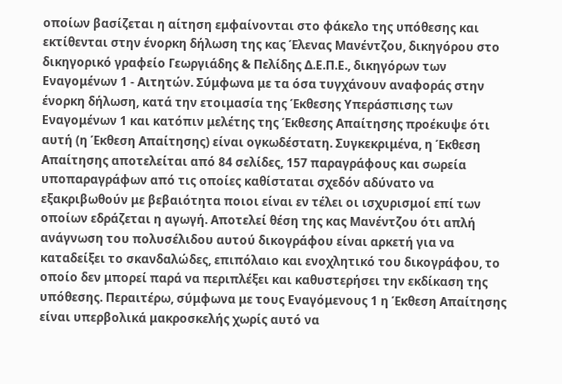οποίων βασίζεται η αίτηση εμφαίνονται στο φάκελο της υπόθεσης και εκτίθενται στην ένορκη δήλωση της κας Έλενας Μανέντζου, δικηγόρου στο δικηγορικό γραφείο Γεωργιάδης & Πελίδης Δ.Ε.Π.Ε., δικηγόρων των Εναγομένων 1 - Αιτητών. Σύμφωνα με τα όσα τυγχάνουν αναφοράς στην ένορκη δήλωση, κατά την ετοιμασία της Έκθεσης Υπεράσπισης των Εναγομένων 1 και κατόπιν μελέτης της Έκθεσης Απαίτησης προέκυψε ότι αυτή (η Έκθεση Απαίτησης) είναι ογκωδέστατη. Συγκεκριμένα, η Έκθεση Απαίτησης αποτελείται από 84 σελίδες, 157 παραγράφους και σωρεία υποπαραγράφων από τις οποίες καθίσταται σχεδόν αδύνατο να εξακριβωθούν με βεβαιότητα ποιοι είναι εν τέλει οι ισχυρισμοί επί των οποίων εδράζεται η αγωγή. Αποτελεί θέση της κας Μανέντζου ότι απλή ανάγνωση του πολυσέλιδου αυτού δικογράφου είναι αρκετή για να καταδείξει το σκανδαλώδες, επιπόλαιο και ενοχλητικό του δικογράφου, το οποίο δεν μπορεί παρά να περιπλέξει και καθυστερήσει την εκδίκαση της υπόθεσης. Περαιτέρω, σύμφωνα με τους Εναγόμενους 1 η Έκθεση Απαίτησης είναι υπερβολικά μακροσκελής χωρίς αυτό να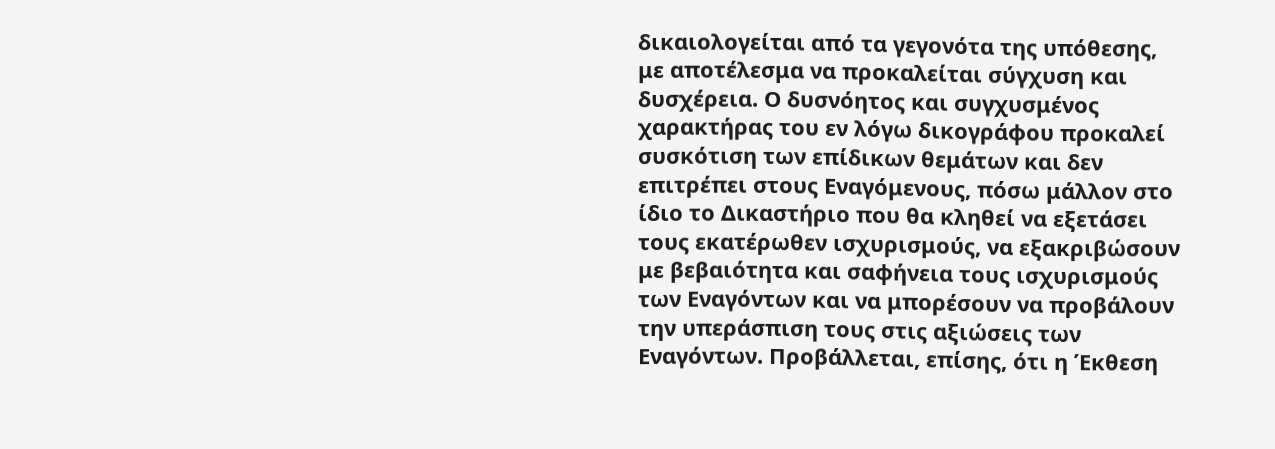δικαιολογείται από τα γεγονότα της υπόθεσης, με αποτέλεσμα να προκαλείται σύγχυση και δυσχέρεια. Ο δυσνόητος και συγχυσμένος χαρακτήρας του εν λόγω δικογράφου προκαλεί συσκότιση των επίδικων θεμάτων και δεν επιτρέπει στους Εναγόμενους, πόσω μάλλον στο ίδιο το Δικαστήριο που θα κληθεί να εξετάσει τους εκατέρωθεν ισχυρισμούς, να εξακριβώσουν με βεβαιότητα και σαφήνεια τους ισχυρισμούς των Εναγόντων και να μπορέσουν να προβάλουν την υπεράσπιση τους στις αξιώσεις των Εναγόντων. Προβάλλεται, επίσης, ότι η Έκθεση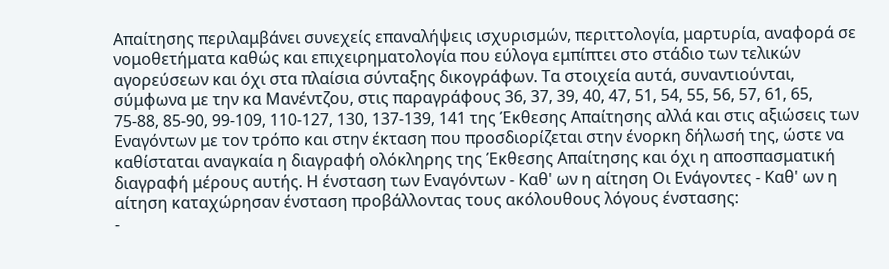Απαίτησης περιλαμβάνει συνεχείς επαναλήψεις ισχυρισμών, περιττολογία, μαρτυρία, αναφορά σε νομοθετήματα καθώς και επιχειρηματολογία που εύλογα εμπίπτει στο στάδιο των τελικών αγορεύσεων και όχι στα πλαίσια σύνταξης δικογράφων. Τα στοιχεία αυτά, συναντιούνται, σύμφωνα με την κα Μανέντζου, στις παραγράφους 36, 37, 39, 40, 47, 51, 54, 55, 56, 57, 61, 65, 75-88, 85-90, 99-109, 110-127, 130, 137-139, 141 της Έκθεσης Απαίτησης αλλά και στις αξιώσεις των Εναγόντων με τον τρόπο και στην έκταση που προσδιορίζεται στην ένορκη δήλωσή της, ώστε να καθίσταται αναγκαία η διαγραφή ολόκληρης της Έκθεσης Απαίτησης και όχι η αποσπασματική διαγραφή μέρους αυτής. Η ένσταση των Εναγόντων - Καθ' ων η αίτηση Οι Ενάγοντες - Καθ' ων η αίτηση καταχώρησαν ένσταση προβάλλοντας τους ακόλουθους λόγους ένστασης:
-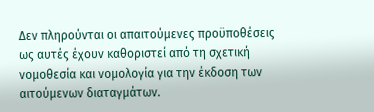Δεν πληρούνται οι απαιτούμενες προϋποθέσεις ως αυτές έχουν καθοριστεί από τη σχετική νομοθεσία και νομολογία για την έκδοση των αιτούμενων διαταγμάτων.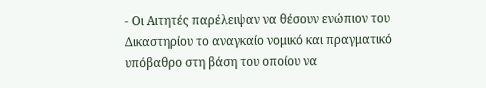- Οι Αιτητές παρέλειψαν να θέσουν ενώπιον του Δικαστηρίου το αναγκαίο νομικό και πραγματικό υπόβαθρο στη βάση του οποίου να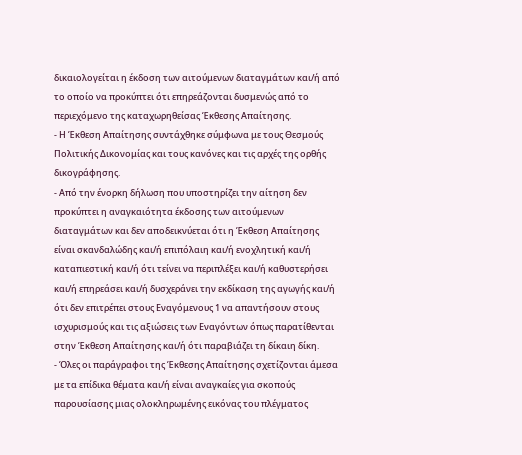δικαιολογείται η έκδοση των αιτούμενων διαταγμάτων και/ή από το οποίο να προκύπτει ότι επηρεάζονται δυσμενώς από το περιεχόμενο της καταχωρηθείσας Έκθεσης Απαίτησης.
- Η Έκθεση Απαίτησης συντάχθηκε σύμφωνα με τους Θεσμούς Πολιτικής Δικονομίας και τους κανόνες και τις αρχές της ορθής δικογράφησης.
- Από την ένορκη δήλωση που υποστηρίζει την αίτηση δεν προκύπτει η αναγκαιότητα έκδοσης των αιτούμενων διαταγμάτων και δεν αποδεικνύεται ότι η Έκθεση Απαίτησης είναι σκανδαλώδης και/ή επιπόλαιη και/ή ενοχλητική και/ή καταπιεστική και/ή ότι τείνει να περιπλέξει και/ή καθυστερήσει και/ή επηρεάσει και/ή δυσχεράνει την εκδίκαση της αγωγής και/ή ότι δεν επιτρέπει στους Εναγόμενους 1 να απαντήσουν στους ισχυρισμούς και τις αξιώσεις των Εναγόντων όπως παρατίθενται στην Έκθεση Απαίτησης και/ή ότι παραβιάζει τη δίκαιη δίκη.
- Όλες οι παράγραφοι της Έκθεσης Απαίτησης σχετίζονται άμεσα με τα επίδικα θέματα και/ή είναι αναγκαίες για σκοπούς παρουσίασης μιας ολοκληρωμένης εικόνας του πλέγματος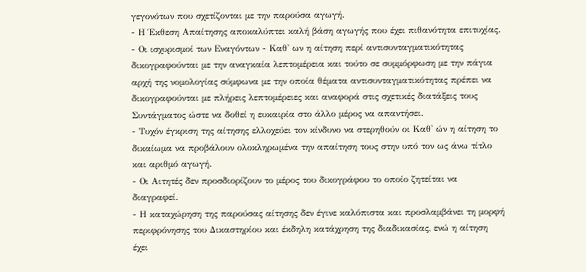γεγονότων που σχετίζονται με την παρούσα αγωγή.
- Η Έκθεση Απαίτησης αποκαλύπτει καλή βάση αγωγής που έχει πιθανότητα επιτυχίας.
- Οι ισχυρισμοί των Εναγόντων - Καθ' ων η αίτηση περί αντισυνταγματικότητας δικογραφούνται με την αναγκαία λεπτομέρεια και τούτο σε συμμόρφωση με την πάγια αρχή της νομολογίας σύμφωνα με την οποία θέματα αντισυνταγματικότητας πρέπει να δικογραφούνται με πλήρεις λεπτομέρειες και αναφορά στις σχετικές διατάξεις τους Συντάγματος ώστε να δοθεί η ευκαιρία στο άλλο μέρος να απαντήσει.
- Τυχόν έγκριση της αίτησης ελλοχεύει τον κίνδυνο να στερηθούν οι Καθ' ών η αίτηση το δικαίωμα να προβάλουν ολοκληρωμένα την απαίτηση τους στην υπό τον ως άνω τίτλο και αριθμό αγωγή.
- Οι Αιτητές δεν προσδιορίζουν το μέρος του δικογράφου το οποίο ζητείται να διαγραφεί.
- Η καταχώρηση της παρούσας αίτησης δεν έγινε καλόπιστα και προσλαμβάνει τη μορφή περιφρόνησης του Δικαστηρίου και έκδηλη κατάχρηση της διαδικασίας, ενώ η αίτηση έχει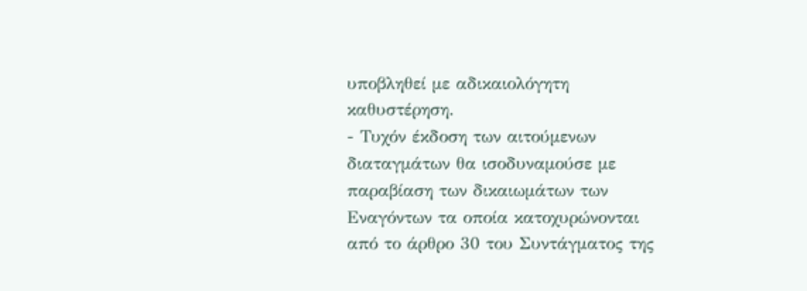υποβληθεί με αδικαιολόγητη καθυστέρηση.
- Τυχόν έκδοση των αιτούμενων διαταγμάτων θα ισοδυναμούσε με παραβίαση των δικαιωμάτων των Εναγόντων τα οποία κατοχυρώνονται από το άρθρο 30 του Συντάγματος της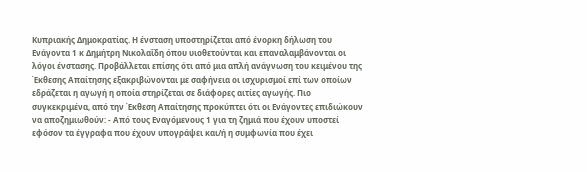Κυπριακής Δημοκρατίας. Η ένσταση υποστηρίζεται από ένορκη δήλωση του Ενάγοντα 1 κ Δημήτρη Νικολαΐδη όπου υιοθετούνται και επαναλαμβάνονται οι λόγοι ένστασης. Προβάλλεται επίσης ότι από μια απλή ανάγνωση του κειμένου της Έκθεσης Απαίτησης εξακριβώνονται με σαφήνεια οι ισχυρισμοί επί των οποίων εδράζεται η αγωγή η οποία στηρίζεται σε διάφορες αιτίες αγωγής. Πιο συγκεκριμένα, από την Έκθεση Απαίτησης προκύπτει ότι οι Ενάγοντες επιδιώκουν να αποζημιωθούν: - Από τους Εναγόμενους 1 για τη ζημιά που έχουν υποστεί εφόσον τα έγγραφα που έχουν υπογράψει και/ή η συμφωνία που έχει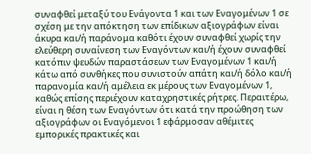συναφθεί μεταξύ του Ενάγοντα 1 και των Εναγομένων 1 σε σχέση με την απόκτηση των επίδικων αξιογράφων είναι άκυρα και/ή παράνομα καθότι έχουν συναφθεί χωρίς την ελεύθερη συναίνεση των Εναγόντων και/ή έχουν συναφθεί κατόπιν ψευδών παραστάσεων των Εναγομένων 1 και/ή κάτω από συνθήκες που συνιστούν απάτη και/ή δόλο και/ή παρανομία και/ή αμέλεια εκ μέρους των Εναγομένων 1, καθώς επίσης περιέχουν καταχρηστικές ρήτρες. Περαιτέρω, είναι η θέση των Εναγόντων ότι κατά την προώθηση των αξιογράφων οι Εναγόμενοι 1 εφάρμοσαν αθέμιτες εμπορικές πρακτικές και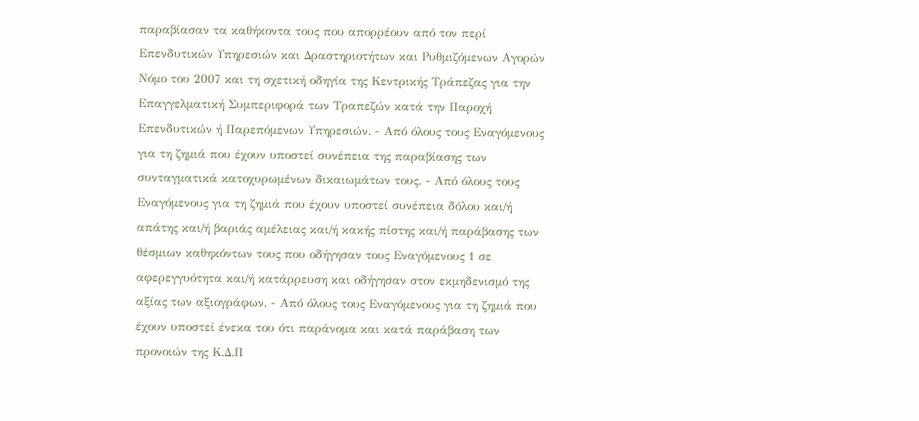παραβίασαν τα καθήκοντα τους που απορρέουν από τον περί Επενδυτικών Υπηρεσιών και Δραστηριοτήτων και Ρυθμιζόμενων Αγορών Νόμο του 2007 και τη σχετική οδηγία της Κεντρικής Τράπεζας για την Επαγγελματική Συμπεριφορά των Τραπεζών κατά την Παροχή Επενδυτικών ή Παρεπόμενων Υπηρεσιών. - Από όλους τους Εναγόμενους για τη ζημιά που έχουν υποστεί συνέπεια της παραβίασης των συνταγματικά κατοχυρωμένων δικαιωμάτων τους. - Από όλους τους Εναγόμενους για τη ζημιά που έχουν υποστεί συνέπεια δόλου και/ή απάτης και/ή βαριάς αμέλειας και/ή κακής πίστης και/ή παράβασης των θέσμιων καθηκόντων τους που οδήγησαν τους Εναγόμενους 1 σε αφερεγγυότητα και/ή κατάρρευση και οδήγησαν στον εκμηδενισμό της αξίας των αξιογράφων. - Από όλους τους Εναγόμενους για τη ζημιά που έχουν υποστεί ένεκα του ότι παράνομα και κατά παράβαση των προνοιών της Κ.Δ.Π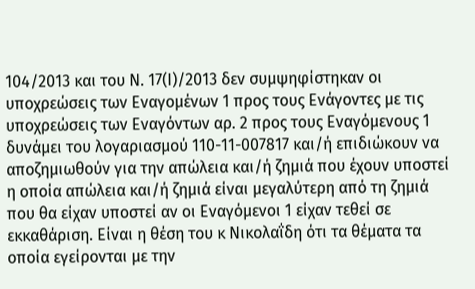104/2013 και του Ν. 17(Ι)/2013 δεν συμψηφίστηκαν οι υποχρεώσεις των Εναγομένων 1 προς τους Ενάγοντες με τις υποχρεώσεις των Εναγόντων αρ. 2 προς τους Εναγόμενους 1 δυνάμει του λογαριασμού 110-11-007817 και/ή επιδιώκουν να αποζημιωθούν για την απώλεια και/ή ζημιά που έχουν υποστεί η οποία απώλεια και/ή ζημιά είναι μεγαλύτερη από τη ζημιά που θα είχαν υποστεί αν οι Εναγόμενοι 1 είχαν τεθεί σε εκκαθάριση. Είναι η θέση του κ Νικολαΐδη ότι τα θέματα τα οποία εγείρονται με την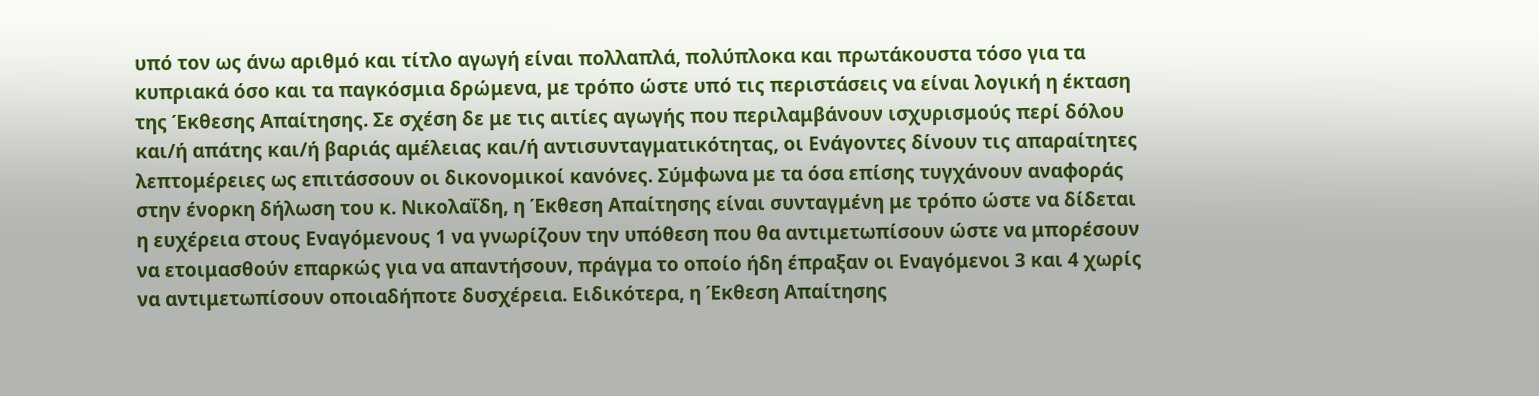υπό τον ως άνω αριθμό και τίτλο αγωγή είναι πολλαπλά, πολύπλοκα και πρωτάκουστα τόσο για τα κυπριακά όσο και τα παγκόσμια δρώμενα, με τρόπο ώστε υπό τις περιστάσεις να είναι λογική η έκταση της Έκθεσης Απαίτησης. Σε σχέση δε με τις αιτίες αγωγής που περιλαμβάνουν ισχυρισμούς περί δόλου και/ή απάτης και/ή βαριάς αμέλειας και/ή αντισυνταγματικότητας, οι Ενάγοντες δίνουν τις απαραίτητες λεπτομέρειες ως επιτάσσουν οι δικονομικοί κανόνες. Σύμφωνα με τα όσα επίσης τυγχάνουν αναφοράς στην ένορκη δήλωση του κ. Νικολαΐδη, η Έκθεση Απαίτησης είναι συνταγμένη με τρόπο ώστε να δίδεται η ευχέρεια στους Εναγόμενους 1 να γνωρίζουν την υπόθεση που θα αντιμετωπίσουν ώστε να μπορέσουν να ετοιμασθούν επαρκώς για να απαντήσουν, πράγμα το οποίο ήδη έπραξαν οι Εναγόμενοι 3 και 4 χωρίς να αντιμετωπίσουν οποιαδήποτε δυσχέρεια. Ειδικότερα, η Έκθεση Απαίτησης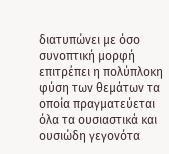διατυπώνει με όσο συνοπτική μορφή επιτρέπει η πολύπλοκη φύση των θεμάτων τα οποία πραγματεύεται όλα τα ουσιαστικά και ουσιώδη γεγονότα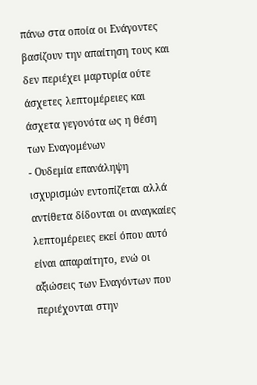πάνω στα οποία οι Ενάγοντες βασίζουν την απαίτηση τους και δεν περιέχει μαρτυρία ούτε άσχετες λεπτομέρειες και άσχετα γεγονότα ως η θέση των Εναγομένων
- Ουδεμία επανάληψη ισχυρισμών εντοπίζεται αλλά αντίθετα δίδονται οι αναγκαίες λεπτομέρειες εκεί όπου αυτό είναι απαραίτητο, ενώ οι αξιώσεις των Εναγόντων που περιέχονται στην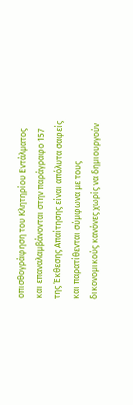οπισθογράφηση του Κλητηρίου Εντάλματος και επαναλαμβάνονται στην παράγραφο 157 της Έκθεσης Απαίτησης είναι απόλυτα σαφείς και παρατίθενται σύμφωνα με τους δικονομικούς κανόνες χωρίς να δημιουργούν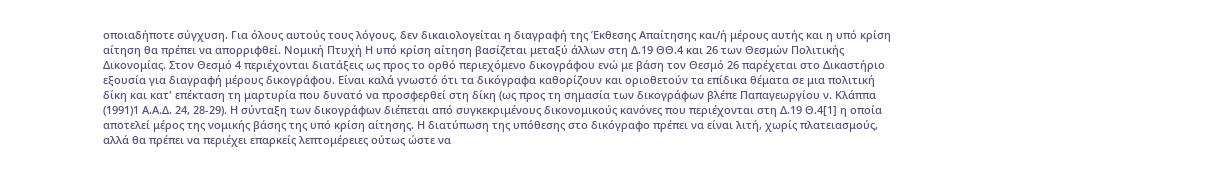οποιαδήποτε σύγχυση. Για όλους αυτούς τους λόγους, δεν δικαιολογείται η διαγραφή της Έκθεσης Απαίτησης και/ή μέρους αυτής και η υπό κρίση αίτηση θα πρέπει να απορριφθεί. Νομική Πτυχή Η υπό κρίση αίτηση βασίζεται μεταξύ άλλων στη Δ.19 ΘΘ.4 και 26 των Θεσμών Πολιτικής Δικονομίας. Στον Θεσμό 4 περιέχονται διατάξεις ως προς το ορθό περιεχόμενο δικογράφου ενώ με βάση τον Θεσμό 26 παρέχεται στο Δικαστήριο εξουσία για διαγραφή μέρους δικογράφου. Είναι καλά γνωστό ότι τα δικόγραφα καθορίζουν και οριοθετούν τα επίδικα θέματα σε μια πολιτική δίκη και κατ' επέκταση τη μαρτυρία που δυνατό να προσφερθεί στη δίκη (ως προς τη σημασία των δικογράφων βλέπε Παπαγεωργίου ν. Κλάππα
(1991)1 Α.Α.Δ. 24, 28-29). Η σύνταξη των δικογράφων διέπεται από συγκεκριμένους δικονομικούς κανόνες που περιέχονται στη Δ.19 Θ.4[1] η οποία αποτελεί μέρος της νομικής βάσης της υπό κρίση αίτησης. Η διατύπωση της υπόθεσης στο δικόγραφο πρέπει να είναι λιτή, χωρίς πλατειασμούς, αλλά θα πρέπει να περιέχει επαρκείς λεπτομέρειες ούτως ώστε να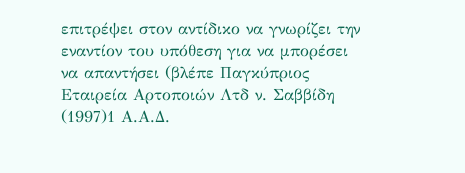επιτρέψει στον αντίδικο να γνωρίζει την εναντίον του υπόθεση για να μπορέσει να απαντήσει (βλέπε Παγκύπριος Εταιρεία Αρτοποιών Λτδ ν. Σαββίδη
(1997)1 Α.Α.Δ.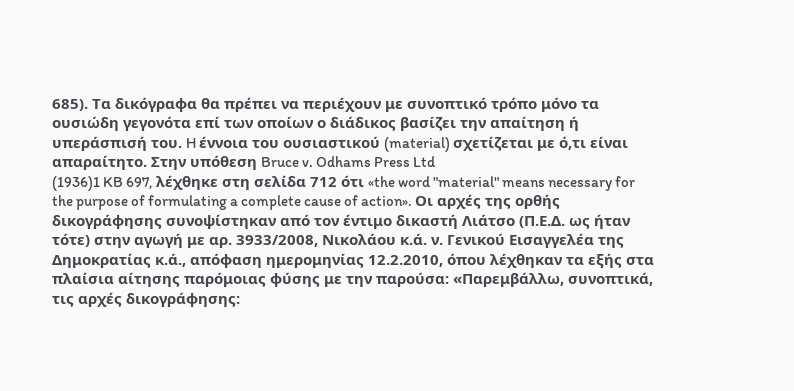685). Τα δικόγραφα θα πρέπει να περιέχουν με συνοπτικό τρόπο μόνο τα ουσιώδη γεγονότα επί των οποίων ο διάδικος βασίζει την απαίτηση ή υπεράσπισή του. H έννοια του ουσιαστικού (material) σχετίζεται με ό,τι είναι απαραίτητο. Στην υπόθεση Bruce v. Odhams Press Ltd
(1936)1 KB 697, λέχθηκε στη σελίδα 712 ότι «the word "material" means necessary for the purpose of formulating a complete cause of action». Οι αρχές της ορθής δικογράφησης συνοψίστηκαν από τον έντιμο δικαστή Λιάτσο (Π.Ε.Δ. ως ήταν τότε) στην αγωγή με αρ. 3933/2008, Νικολάου κ.ά. ν. Γενικού Εισαγγελέα της Δημοκρατίας κ.ά., απόφαση ημερομηνίας 12.2.2010, όπου λέχθηκαν τα εξής στα πλαίσια αίτησης παρόμοιας φύσης με την παρούσα: «Παρεμβάλλω, συνοπτικά, τις αρχές δικογράφησης: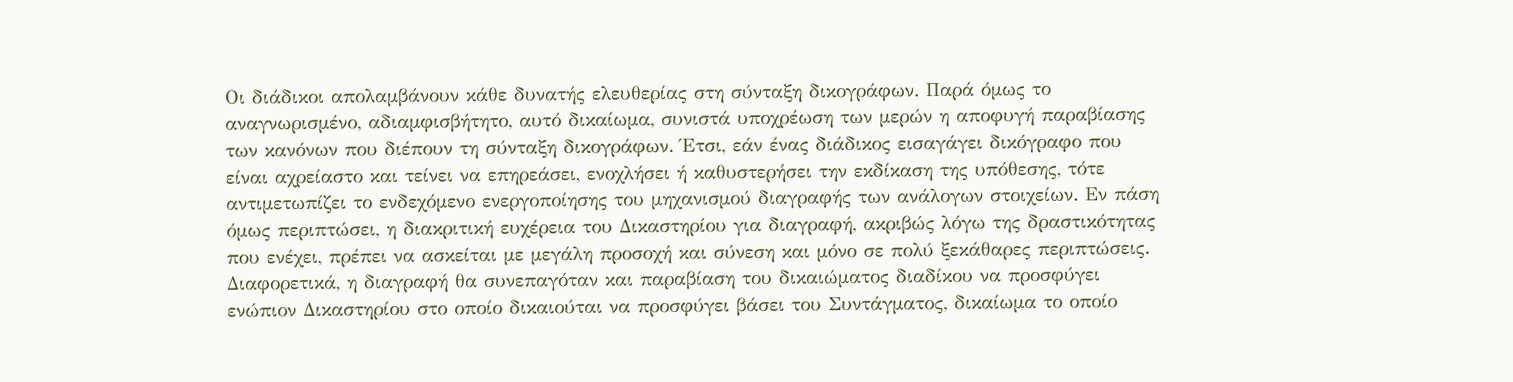Οι διάδικοι απολαμβάνουν κάθε δυνατής ελευθερίας στη σύνταξη δικογράφων. Παρά όμως το αναγνωρισμένο, αδιαμφισβήτητο, αυτό δικαίωμα, συνιστά υποχρέωση των μερών η αποφυγή παραβίασης των κανόνων που διέπουν τη σύνταξη δικογράφων. Έτσι, εάν ένας διάδικος εισαγάγει δικόγραφο που είναι αχρείαστο και τείνει να επηρεάσει, ενοχλήσει ή καθυστερήσει την εκδίκαση της υπόθεσης, τότε αντιμετωπίζει το ενδεχόμενο ενεργοποίησης του μηχανισμού διαγραφής των ανάλογων στοιχείων. Εν πάση όμως περιπτώσει, η διακριτική ευχέρεια του Δικαστηρίου για διαγραφή, ακριβώς λόγω της δραστικότητας που ενέχει, πρέπει να ασκείται με μεγάλη προσοχή και σύνεση και μόνο σε πολύ ξεκάθαρες περιπτώσεις. Διαφορετικά, η διαγραφή θα συνεπαγόταν και παραβίαση του δικαιώματος διαδίκου να προσφύγει ενώπιον Δικαστηρίου στο οποίο δικαιούται να προσφύγει βάσει του Συντάγματος, δικαίωμα το οποίο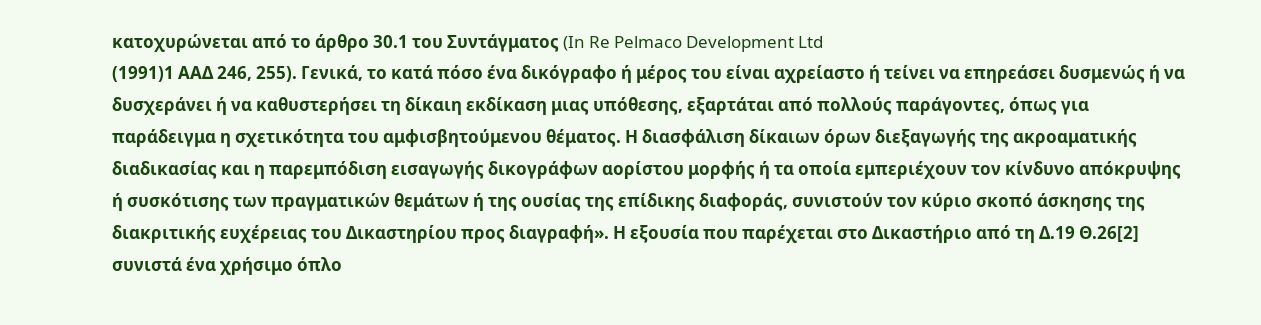κατοχυρώνεται από το άρθρο 30.1 του Συντάγματος (In Re Pelmaco Development Ltd
(1991)1 ΑΑΔ 246, 255). Γενικά, το κατά πόσο ένα δικόγραφο ή μέρος του είναι αχρείαστο ή τείνει να επηρεάσει δυσμενώς ή να δυσχεράνει ή να καθυστερήσει τη δίκαιη εκδίκαση μιας υπόθεσης, εξαρτάται από πολλούς παράγοντες, όπως για παράδειγμα η σχετικότητα του αμφισβητούμενου θέματος. Η διασφάλιση δίκαιων όρων διεξαγωγής της ακροαματικής διαδικασίας και η παρεμπόδιση εισαγωγής δικογράφων αορίστου μορφής ή τα οποία εμπεριέχουν τον κίνδυνο απόκρυψης ή συσκότισης των πραγματικών θεμάτων ή της ουσίας της επίδικης διαφοράς, συνιστούν τον κύριο σκοπό άσκησης της διακριτικής ευχέρειας του Δικαστηρίου προς διαγραφή». Η εξουσία που παρέχεται στο Δικαστήριο από τη Δ.19 Θ.26[2] συνιστά ένα χρήσιμο όπλο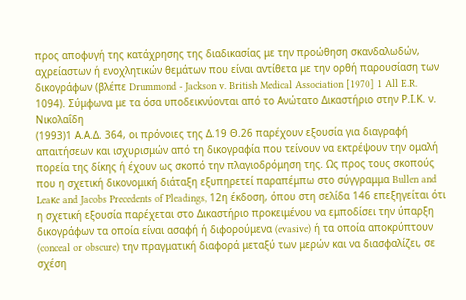προς αποφυγή της κατάχρησης της διαδικασίας με την προώθηση σκανδαλωδών, αχρείαστων ή ενοχλητικών θεμάτων που είναι αντίθετα με την ορθή παρουσίαση των δικογράφων (βλέπε Drummond - Jackson v. British Medical Association [1970] 1 All E.R. 1094). Σύμφωνα με τα όσα υποδεικνύονται από το Ανώτατο Δικαστήριο στην Ρ.Ι.Κ. ν. Νικολαΐδη
(1993)1 Α.Α.Δ. 364, οι πρόνοιες της Δ.19 Θ.26 παρέχουν εξουσία για διαγραφή απαιτήσεων και ισχυρισμών από τη δικογραφία που τείνουν να εκτρέψουν την ομαλή πορεία της δίκης ή έχουν ως σκοπό την πλαγιοδρόμηση της. Ως προς τους σκοπούς που η σχετική δικονομική διάταξη εξυπηρετεί παραπέμπω στο σύγγραμμα Bullen and Leaκe and Jacobs Precedents of Pleadings, 12η έκδοση, όπου στη σελίδα 146 επεξηγείται ότι η σχετική εξουσία παρέχεται στο Δικαστήριο προκειμένου να εμποδίσει την ύπαρξη δικογράφων τα οποία είναι ασαφή ή διφορούμενα (evasive) ή τα οποία αποκρύπτουν (conceal or obscure) την πραγματική διαφορά μεταξύ των μερών και να διασφαλίζει, σε σχέση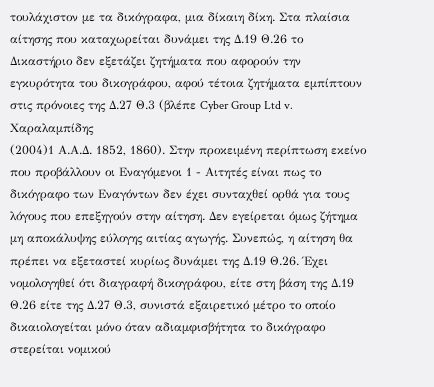τουλάχιστον με τα δικόγραφα, μια δίκαιη δίκη. Στα πλαίσια αίτησης που καταχωρείται δυνάμει της Δ.19 Θ.26 το Δικαστήριο δεν εξετάζει ζητήματα που αφορούν την εγκυρότητα του δικογράφου, αφού τέτοια ζητήματα εμπίπτουν στις πρόνοιες της Δ.27 Θ.3 (βλέπε Cyber Group Ltd v. Χαραλαμπίδης
(2004)1 Α.Α.Δ. 1852, 1860). Στην προκειμένη περίπτωση εκείνο που προβάλλουν οι Εναγόμενοι 1 - Αιτητές είναι πως το δικόγραφο των Εναγόντων δεν έχει συνταχθεί ορθά για τους λόγους που επεξηγούν στην αίτηση. Δεν εγείρεται όμως ζήτημα μη αποκάλυψης εύλογης αιτίας αγωγής. Συνεπώς, η αίτηση θα πρέπει να εξεταστεί κυρίως δυνάμει της Δ.19 Θ.26. Έχει νομολογηθεί ότι διαγραφή δικογράφου, είτε στη βάση της Δ.19 Θ.26 είτε της Δ.27 Θ.3, συνιστά εξαιρετικό μέτρο το οποίο δικαιολογείται μόνο όταν αδιαμφισβήτητα το δικόγραφο στερείται νομικού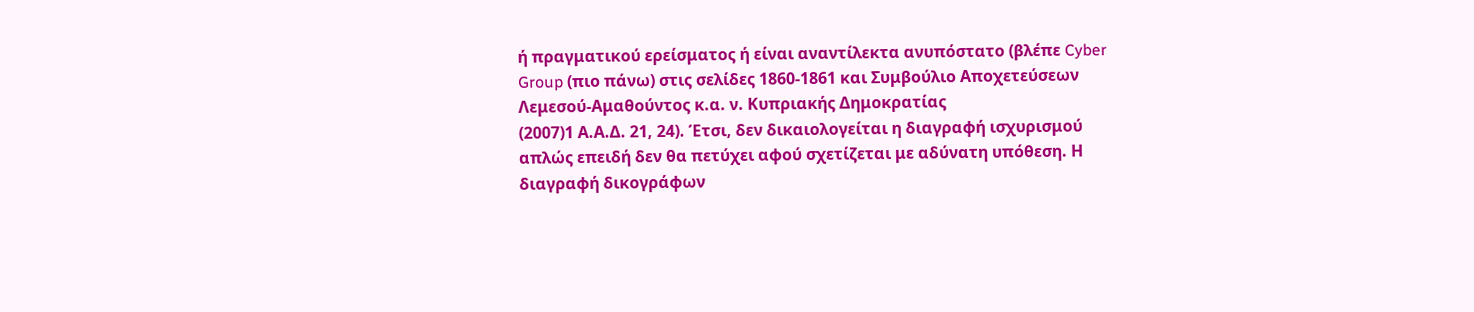ή πραγματικού ερείσματος ή είναι αναντίλεκτα ανυπόστατο (βλέπε Cyber Group (πιο πάνω) στις σελίδες 1860-1861 και Συμβούλιο Αποχετεύσεων Λεμεσού-Αμαθούντος κ.α. ν. Κυπριακής Δημοκρατίας
(2007)1 Α.Α.Δ. 21, 24). Έτσι, δεν δικαιολογείται η διαγραφή ισχυρισμού απλώς επειδή δεν θα πετύχει αφού σχετίζεται με αδύνατη υπόθεση. Η διαγραφή δικογράφων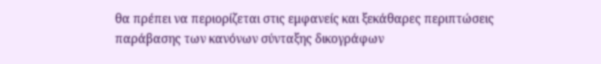θα πρέπει να περιορίζεται στις εμφανείς και ξεκάθαρες περιπτώσεις παράβασης των κανόνων σύνταξης δικογράφων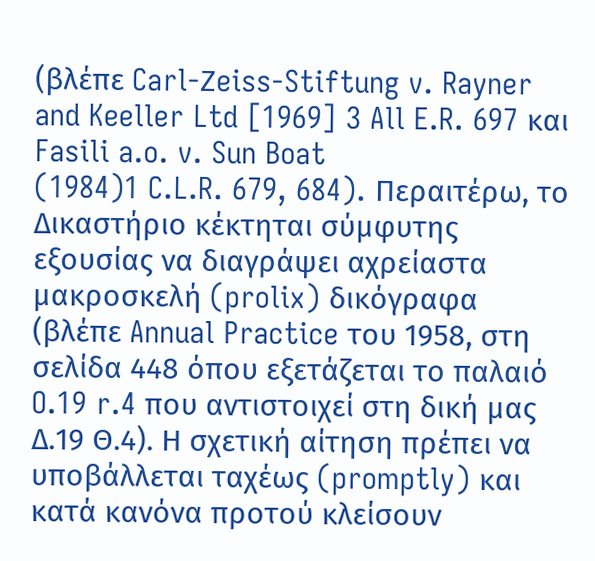(βλέπε Carl-Ζeiss-Stiftung v. Rayner and Keeller Ltd [1969] 3 All E.R. 697 και Fasili a.o. v. Sun Boat
(1984)1 C.L.R. 679, 684). Περαιτέρω, το Δικαστήριο κέκτηται σύμφυτης εξουσίας να διαγράψει αχρείαστα μακροσκελή (prolix) δικόγραφα (βλέπε Annual Practice του 1958, στη σελίδα 448 όπου εξετάζεται το παλαιό O.19 r.4 που αντιστοιχεί στη δική μας Δ.19 Θ.4). Η σχετική αίτηση πρέπει να υποβάλλεται ταχέως (promptly) και κατά κανόνα προτού κλείσουν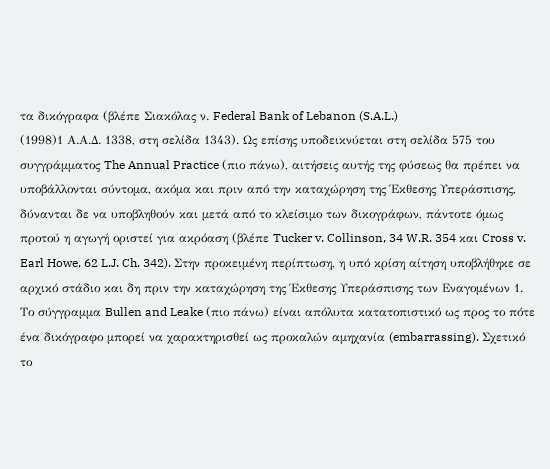τα δικόγραφα (βλέπε Σιακόλας ν. Federal Bank of Lebanon (S.A.L.)
(1998)1 Α.Α.Δ. 1338, στη σελίδα 1343). Ως επίσης υποδεικνύεται στη σελίδα 575 του συγγράμματος The Annual Practice (πιο πάνω), αιτήσεις αυτής της φύσεως θα πρέπει να υποβάλλονται σύντομα, ακόμα και πριν από την καταχώρηση της Έκθεσης Υπεράσπισης, δύνανται δε να υποβληθούν και μετά από το κλείσιμο των δικογράφων, πάντοτε όμως προτού η αγωγή οριστεί για ακρόαση (βλέπε Tucker v. Collinson, 34 W.R. 354 και Cross v. Earl Howe, 62 L.J. Ch. 342). Στην προκειμένη περίπτωση, η υπό κρίση αίτηση υποβλήθηκε σε αρχικό στάδιο και δη πριν την καταχώρηση της Έκθεσης Υπεράσπισης των Εναγομένων 1. Το σύγγραμμα Bullen and Leake (πιο πάνω) είναι απόλυτα κατατοπιστικό ως προς το πότε ένα δικόγραφο μπορεί να χαρακτηρισθεί ως προκαλών αμηχανία (embarrassing). Σχετικό το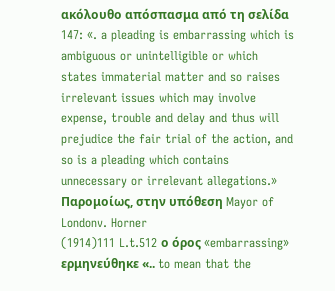ακόλουθο απόσπασμα από τη σελίδα 147: «. a pleading is embarrassing which is ambiguous or unintelligible or which states immaterial matter and so raises irrelevant issues which may involve expense, trouble and delay and thus will prejudice the fair trial of the action, and so is a pleading which contains unnecessary or irrelevant allegations.» Παρομοίως, στην υπόθεση Mayor of Londonv. Horner
(1914)111 L.t.512 ο όρος «embarrassing» ερμηνεύθηκε «.. to mean that the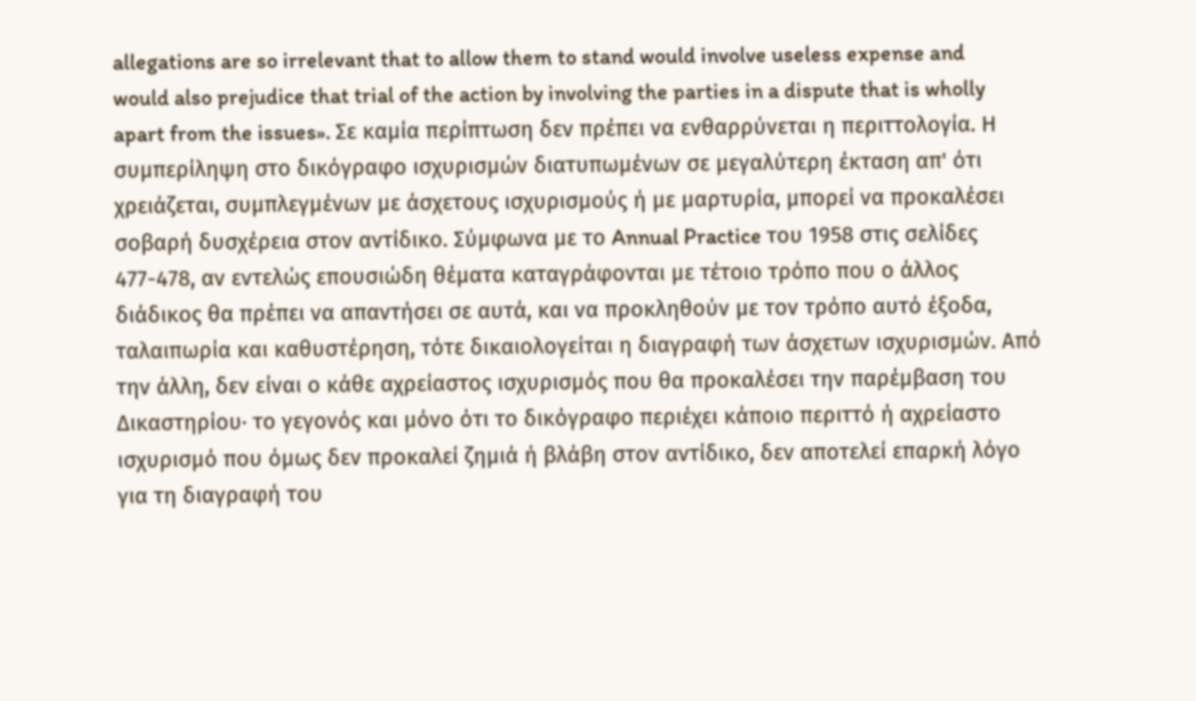allegations are so irrelevant that to allow them to stand would involve useless expense and would also prejudice that trial of the action by involving the parties in a dispute that is wholly apart from the issues». Σε καμία περίπτωση δεν πρέπει να ενθαρρύνεται η περιττολογία. Η συμπερίληψη στο δικόγραφο ισχυρισμών διατυπωμένων σε μεγαλύτερη έκταση απ' ότι χρειάζεται, συμπλεγμένων με άσχετους ισχυρισμούς ή με μαρτυρία, μπορεί να προκαλέσει σοβαρή δυσχέρεια στον αντίδικο. Σύμφωνα με το Annual Practice του 1958 στις σελίδες 477-478, αν εντελώς επουσιώδη θέματα καταγράφονται με τέτοιο τρόπο που ο άλλος διάδικος θα πρέπει να απαντήσει σε αυτά, και να προκληθούν με τον τρόπο αυτό έξοδα, ταλαιπωρία και καθυστέρηση, τότε δικαιολογείται η διαγραφή των άσχετων ισχυρισμών. Από την άλλη, δεν είναι ο κάθε αχρείαστος ισχυρισμός που θα προκαλέσει την παρέμβαση του Δικαστηρίου∙ το γεγονός και μόνο ότι το δικόγραφο περιέχει κάποιο περιττό ή αχρείαστο ισχυρισμό που όμως δεν προκαλεί ζημιά ή βλάβη στον αντίδικο, δεν αποτελεί επαρκή λόγο για τη διαγραφή του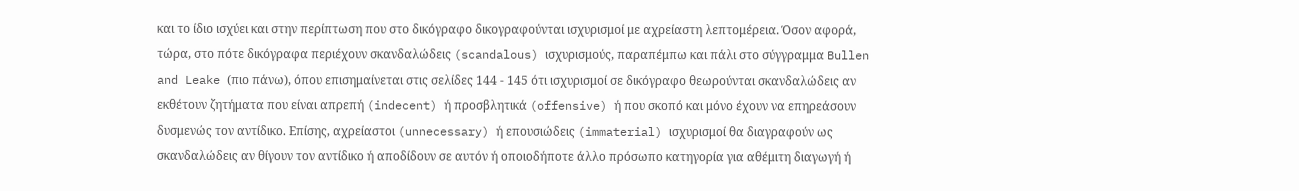και το ίδιο ισχύει και στην περίπτωση που στο δικόγραφο δικογραφούνται ισχυρισμοί με αχρείαστη λεπτομέρεια. Όσον αφορά, τώρα, στο πότε δικόγραφα περιέχουν σκανδαλώδεις (scandalous) ισχυρισμούς, παραπέμπω και πάλι στο σύγγραμμα Bullen and Leake (πιο πάνω), όπου επισημαίνεται στις σελίδες 144 - 145 ότι ισχυρισμοί σε δικόγραφο θεωρούνται σκανδαλώδεις αν εκθέτουν ζητήματα που είναι απρεπή (indecent) ή προσβλητικά (offensive) ή που σκοπό και μόνο έχουν να επηρεάσουν δυσμενώς τον αντίδικο. Επίσης, αχρείαστοι (unnecessary) ή επουσιώδεις (immaterial) ισχυρισμοί θα διαγραφούν ως σκανδαλώδεις αν θίγουν τον αντίδικο ή αποδίδουν σε αυτόν ή οποιοδήποτε άλλο πρόσωπο κατηγορία για αθέμιτη διαγωγή ή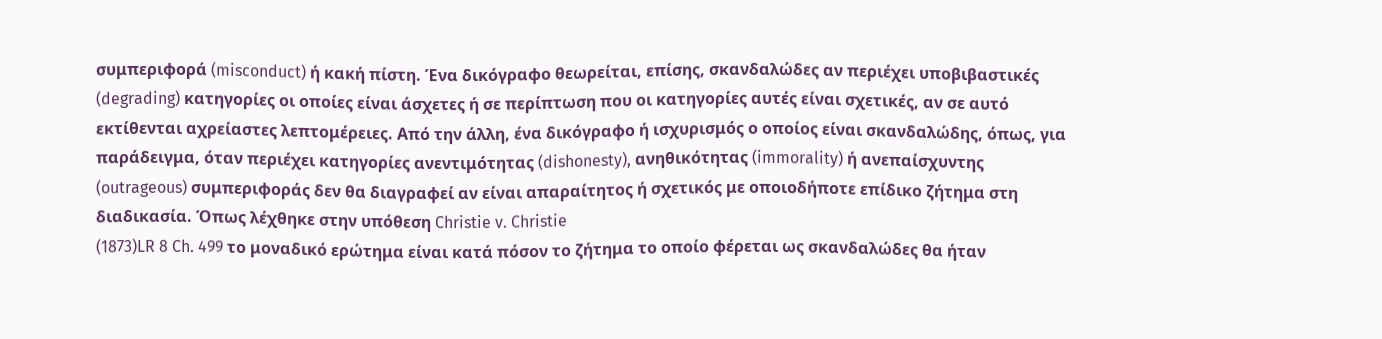συμπεριφορά (misconduct) ή κακή πίστη. Ένα δικόγραφο θεωρείται, επίσης, σκανδαλώδες αν περιέχει υποβιβαστικές (degrading) κατηγορίες οι οποίες είναι άσχετες ή σε περίπτωση που οι κατηγορίες αυτές είναι σχετικές, αν σε αυτό εκτίθενται αχρείαστες λεπτομέρειες. Από την άλλη, ένα δικόγραφο ή ισχυρισμός ο οποίος είναι σκανδαλώδης, όπως, για παράδειγμα, όταν περιέχει κατηγορίες ανεντιμότητας (dishonesty), ανηθικότητας (immorality) ή ανεπαίσχυντης (outrageous) συμπεριφοράς δεν θα διαγραφεί αν είναι απαραίτητος ή σχετικός με οποιοδήποτε επίδικο ζήτημα στη διαδικασία. Όπως λέχθηκε στην υπόθεση Christie v. Christie
(1873)LR 8 Ch. 499 το μοναδικό ερώτημα είναι κατά πόσον το ζήτημα το οποίο φέρεται ως σκανδαλώδες θα ήταν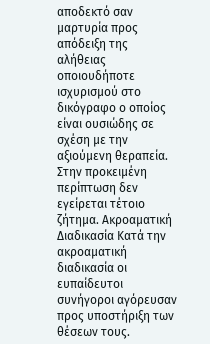αποδεκτό σαν μαρτυρία προς απόδειξη της αλήθειας οποιουδήποτε ισχυρισμού στο δικόγραφο ο οποίος είναι ουσιώδης σε σχέση με την αξιούμενη θεραπεία. Στην προκειμένη περίπτωση δεν εγείρεται τέτοιο ζήτημα. Ακροαματική Διαδικασία Κατά την ακροαματική διαδικασία οι ευπαίδευτοι συνήγοροι αγόρευσαν προς υποστήριξη των θέσεων τους.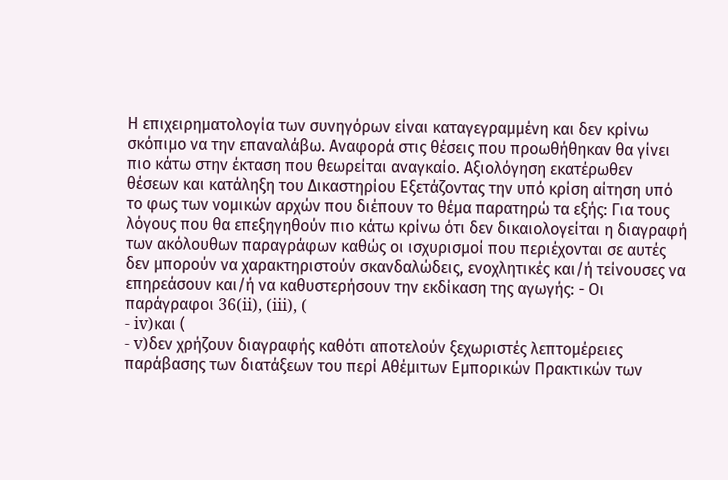Η επιχειρηματολογία των συνηγόρων είναι καταγεγραμμένη και δεν κρίνω σκόπιμο να την επαναλάβω. Αναφορά στις θέσεις που προωθήθηκαν θα γίνει πιο κάτω στην έκταση που θεωρείται αναγκαίο. Αξιολόγηση εκατέρωθεν θέσεων και κατάληξη του Δικαστηρίου Εξετάζοντας την υπό κρίση αίτηση υπό το φως των νομικών αρχών που διέπουν το θέμα παρατηρώ τα εξής: Για τους λόγους που θα επεξηγηθούν πιο κάτω κρίνω ότι δεν δικαιολογείται η διαγραφή των ακόλουθων παραγράφων καθώς οι ισχυρισμοί που περιέχονται σε αυτές δεν μπορούν να χαρακτηριστούν σκανδαλώδεις, ενοχλητικές και/ή τείνουσες να επηρεάσουν και/ή να καθυστερήσουν την εκδίκαση της αγωγής: - Οι παράγραφοι 36(ii), (iii), (
- iv)και (
- v)δεν χρήζουν διαγραφής καθότι αποτελούν ξεχωριστές λεπτομέρειες παράβασης των διατάξεων του περί Αθέμιτων Εμπορικών Πρακτικών των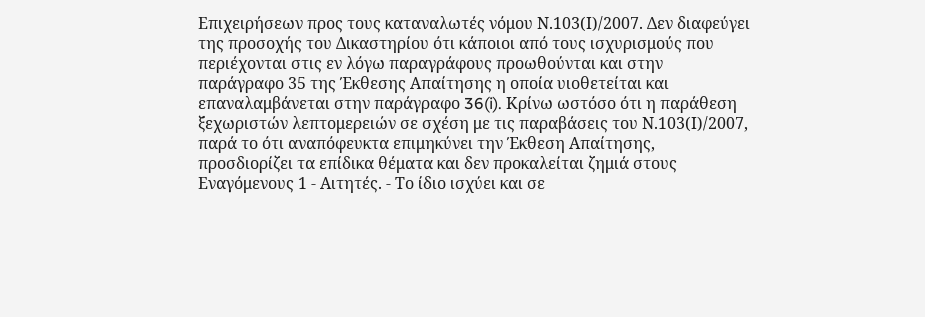Επιχειρήσεων προς τους καταναλωτές νόμου Ν.103(Ι)/2007. Δεν διαφεύγει της προσοχής του Δικαστηρίου ότι κάποιοι από τους ισχυρισμούς που περιέχονται στις εν λόγω παραγράφους προωθούνται και στην παράγραφο 35 της Έκθεσης Απαίτησης η οποία υιοθετείται και επαναλαμβάνεται στην παράγραφο 36(i). Κρίνω ωστόσο ότι η παράθεση ξεχωριστών λεπτομερειών σε σχέση με τις παραβάσεις του Ν.103(Ι)/2007, παρά το ότι αναπόφευκτα επιμηκύνει την Έκθεση Απαίτησης, προσδιορίζει τα επίδικα θέματα και δεν προκαλείται ζημιά στους Εναγόμενους 1 - Αιτητές. - Το ίδιο ισχύει και σε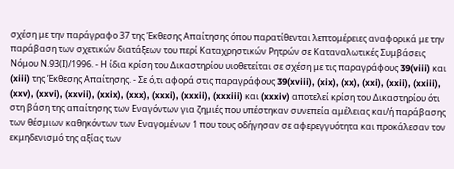σχέση με την παράγραφο 37 της Έκθεσης Απαίτησης όπου παρατίθενται λεπτομέρειες αναφορικά με την παράβαση των σχετικών διατάξεων του περί Καταχρηστικών Ρητρών σε Καταναλωτικές Συμβάσεις Νόμου Ν.93(Ι)/1996. - Η ίδια κρίση του Δικαστηρίου υιοθετείται σε σχέση με τις παραγράφους 39(viii) και (xiii) της Έκθεσης Απαίτησης. - Σε ό,τι αφορά στις παραγράφους 39(xviii), (xix), (xx), (xxi), (xxii), (xxiii), (xxv), (xxvi), (xxvii), (xxix), (xxx), (xxxi), (xxxii), (xxxiii) και (xxxiv) αποτελεί κρίση του Δικαστηρίου ότι στη βάση της απαίτησης των Εναγόντων για ζημιές που υπέστηκαν συνεπεία αμέλειας και/ή παράβασης των θέσμιων καθηκόντων των Εναγομένων 1 που τους οδήγησαν σε αφερεγγυότητα και προκάλεσαν τον εκμηδενισμό της αξίας των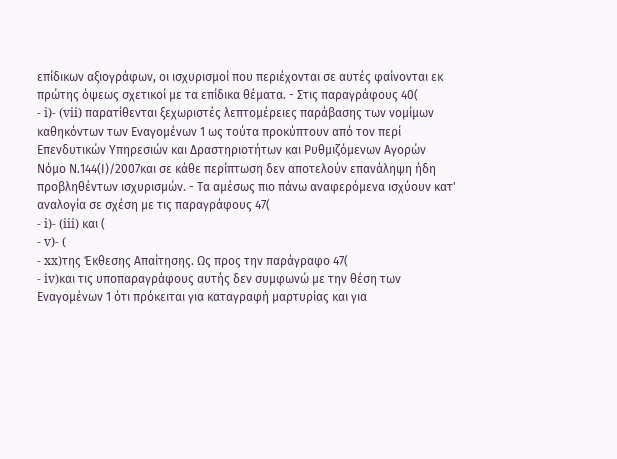επίδικων αξιογράφων, οι ισχυρισμοί που περιέχονται σε αυτές φαίνονται εκ πρώτης όψεως σχετικοί με τα επίδικα θέματα. - Στις παραγράφους 40(
- i)- (vii) παρατίθενται ξεχωριστές λεπτομέρειες παράβασης των νομίμων καθηκόντων των Εναγομένων 1 ως τούτα προκύπτουν από τον περί Επενδυτικών Υπηρεσιών και Δραστηριοτήτων και Ρυθμιζόμενων Αγορών Νόμο Ν.144(Ι)/2007και σε κάθε περίπτωση δεν αποτελούν επανάληψη ήδη προβληθέντων ισχυρισμών. - Τα αμέσως πιο πάνω αναφερόμενα ισχύουν κατ' αναλογία σε σχέση με τις παραγράφους 47(
- i)- (iii) και (
- v)- (
- xx)της Έκθεσης Απαίτησης. Ως προς την παράγραφο 47(
- iv)και τις υποπαραγράφους αυτής δεν συμφωνώ με την θέση των Εναγομένων 1 ότι πρόκειται για καταγραφή μαρτυρίας και για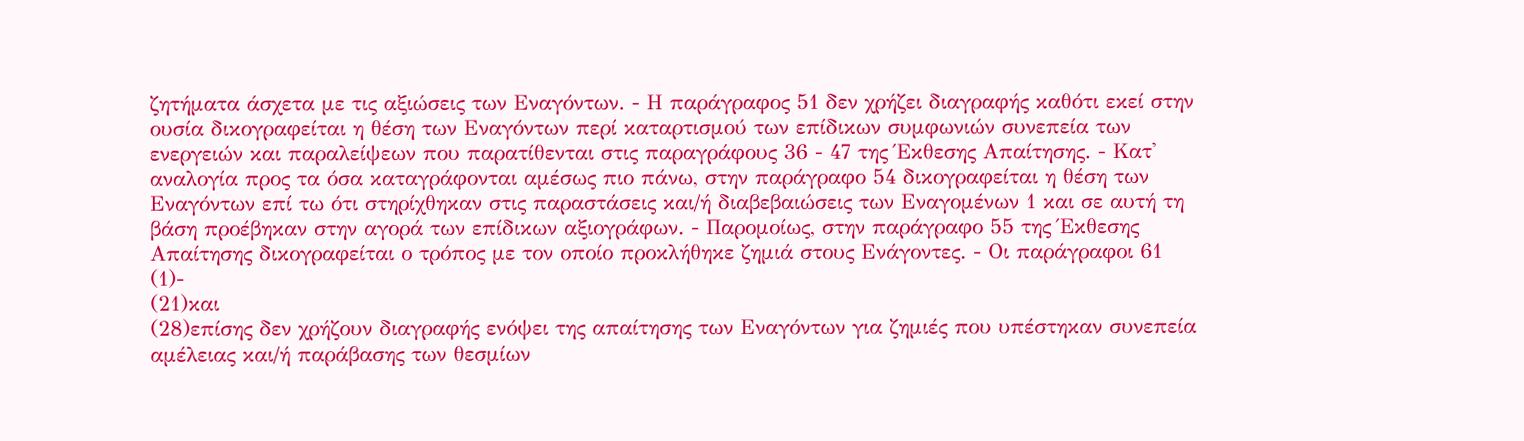ζητήματα άσχετα με τις αξιώσεις των Εναγόντων. - Η παράγραφος 51 δεν χρήζει διαγραφής καθότι εκεί στην ουσία δικογραφείται η θέση των Εναγόντων περί καταρτισμού των επίδικων συμφωνιών συνεπεία των ενεργειών και παραλείψεων που παρατίθενται στις παραγράφους 36 - 47 της Έκθεσης Απαίτησης. - Κατ' αναλογία προς τα όσα καταγράφονται αμέσως πιο πάνω, στην παράγραφο 54 δικογραφείται η θέση των Εναγόντων επί τω ότι στηρίχθηκαν στις παραστάσεις και/ή διαβεβαιώσεις των Εναγομένων 1 και σε αυτή τη βάση προέβηκαν στην αγορά των επίδικων αξιογράφων. - Παρομοίως, στην παράγραφο 55 της Έκθεσης Απαίτησης δικογραφείται ο τρόπος με τον οποίο προκλήθηκε ζημιά στους Ενάγοντες. - Οι παράγραφοι 61
(1)-
(21)και
(28)επίσης δεν χρήζουν διαγραφής ενόψει της απαίτησης των Εναγόντων για ζημιές που υπέστηκαν συνεπεία αμέλειας και/ή παράβασης των θεσμίων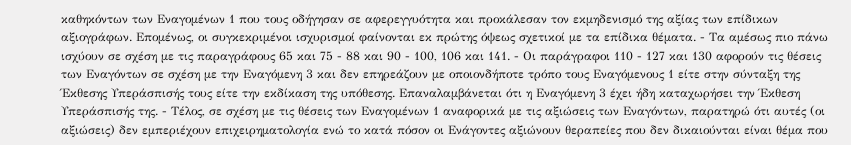καθηκόντων των Εναγομένων 1 που τους οδήγησαν σε αφερεγγυότητα και προκάλεσαν τον εκμηδενισμό της αξίας των επίδικων αξιογράφων. Επομένως, οι συγκεκριμένοι ισχυρισμοί φαίνονται εκ πρώτης όψεως σχετικοί με τα επίδικα θέματα. - Τα αμέσως πιο πάνω ισχύουν σε σχέση με τις παραγράφους 65 και 75 - 88 και 90 - 100, 106 και 141. - Οι παράγραφοι 110 - 127 και 130 αφορούν τις θέσεις των Εναγόντων σε σχέση με την Εναγόμενη 3 και δεν επηρεάζουν με οποιονδήποτε τρόπο τους Εναγόμενους 1 είτε στην σύνταξη της Έκθεσης Υπεράσπισής τους είτε την εκδίκαση της υπόθεσης. Επαναλαμβάνεται ότι η Εναγόμενη 3 έχει ήδη καταχωρήσει την Έκθεση Υπεράσπισής της. - Τέλος, σε σχέση με τις θέσεις των Εναγομένων 1 αναφορικά με τις αξιώσεις των Εναγόντων, παρατηρώ ότι αυτές (οι αξιώσεις) δεν εμπεριέχουν επιχειρηματολογία ενώ το κατά πόσον οι Ενάγοντες αξιώνουν θεραπείες που δεν δικαιούνται είναι θέμα που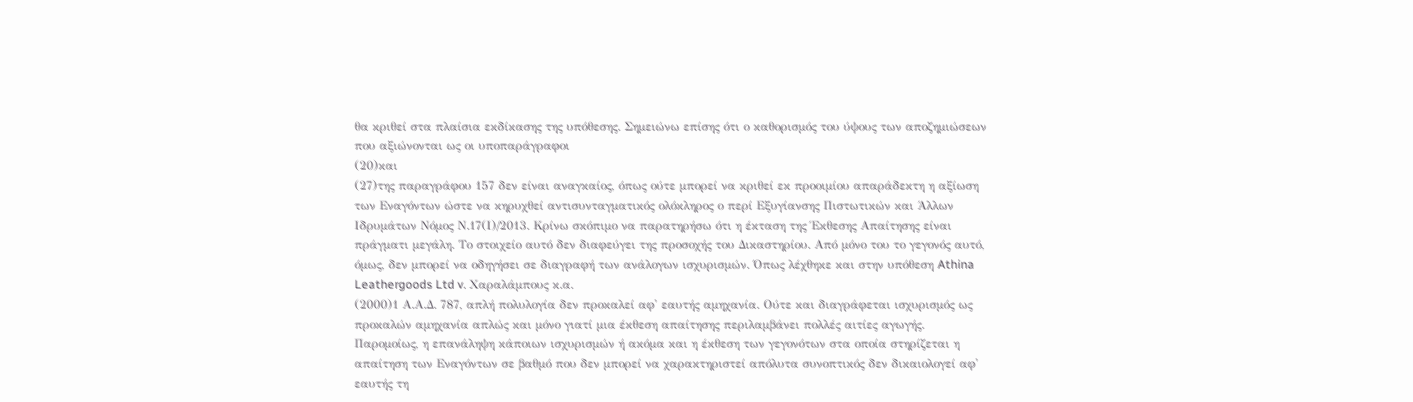θα κριθεί στα πλαίσια εκδίκασης της υπόθεσης. Σημειώνω επίσης ότι ο καθορισμός του ύψους των αποζημιώσεων που αξιώνονται ως οι υποπαράγραφοι
(20)και
(27)της παραγράφου 157 δεν είναι αναγκαίος, όπως ούτε μπορεί να κριθεί εκ προοιμίου απαράδεκτη η αξίωση των Εναγόντων ώστε να κηρυχθεί αντισυνταγματικός ολόκληρος ο περί Εξυγίανσης Πιστωτικών και Άλλων Ιδρυμάτων Νόμος Ν.17(Ι)/2013. Κρίνω σκόπιμο να παρατηρήσω ότι η έκταση της Έκθεσης Απαίτησης είναι πράγματι μεγάλη. Το στοιχείο αυτό δεν διαφεύγει της προσοχής του Δικαστηρίου. Από μόνο του το γεγονός αυτό, όμως, δεν μπορεί να οδηγήσει σε διαγραφή των ανάλογων ισχυρισμών. Όπως λέχθηκε και στην υπόθεση Athina Leathergoods Ltd v. Χαραλάμπους κ.α.
(2000)1 Α.Α.Δ. 787, απλή πολυλογία δεν προκαλεί αφ' εαυτής αμηχανία. Ούτε και διαγράφεται ισχυρισμός ως προκαλών αμηχανία απλώς και μόνο γιατί μια έκθεση απαίτησης περιλαμβάνει πολλές αιτίες αγωγής. Παρομοίως, η επανάληψη κάποιων ισχυρισμών ή ακόμα και η έκθεση των γεγονότων στα οποία στηρίζεται η απαίτηση των Εναγόντων σε βαθμό που δεν μπορεί να χαρακτηριστεί απόλυτα συνοπτικός δεν δικαιολογεί αφ' εαυτής τη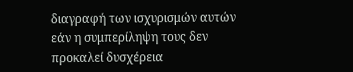διαγραφή των ισχυρισμών αυτών εάν η συμπερίληψη τους δεν προκαλεί δυσχέρεια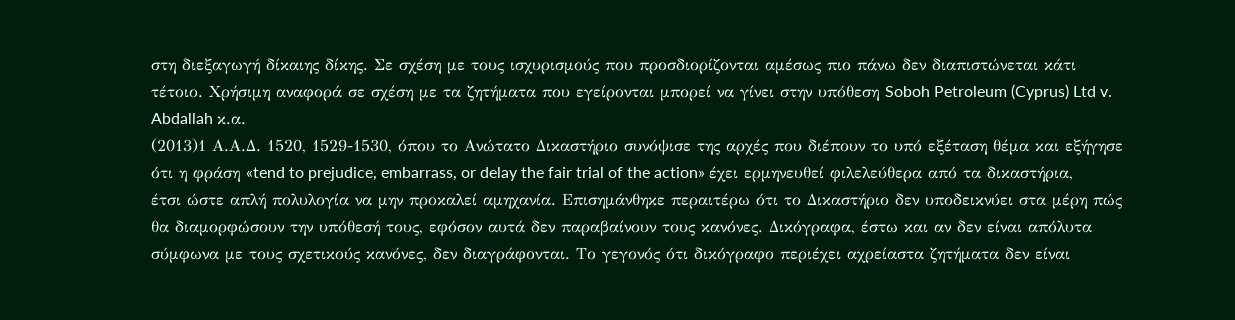στη διεξαγωγή δίκαιης δίκης. Σε σχέση με τους ισχυρισμούς που προσδιορίζονται αμέσως πιο πάνω δεν διαπιστώνεται κάτι τέτοιο. Χρήσιμη αναφορά σε σχέση με τα ζητήματα που εγείρονται μπορεί να γίνει στην υπόθεση Soboh Petroleum (Cyprus) Ltd v. Abdallah κ.α.
(2013)1 Α.Α.Δ. 1520, 1529-1530, όπου το Ανώτατο Δικαστήριο συνόψισε της αρχές που διέπουν το υπό εξέταση θέμα και εξήγησε ότι η φράση «tend to prejudice, embarrass, or delay the fair trial of the action» έχει ερμηνευθεί φιλελεύθερα από τα δικαστήρια, έτσι ώστε απλή πολυλογία να μην προκαλεί αμηχανία. Επισημάνθηκε περαιτέρω ότι το Δικαστήριο δεν υποδεικνύει στα μέρη πώς θα διαμορφώσουν την υπόθεσή τους, εφόσον αυτά δεν παραβαίνουν τους κανόνες. Δικόγραφα, έστω και αν δεν είναι απόλυτα σύμφωνα με τους σχετικούς κανόνες, δεν διαγράφονται. Το γεγονός ότι δικόγραφο περιέχει αχρείαστα ζητήματα δεν είναι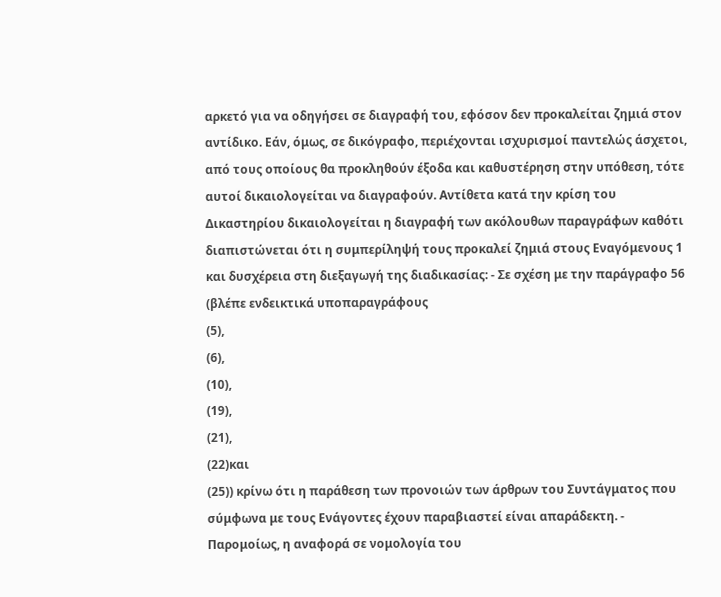αρκετό για να οδηγήσει σε διαγραφή του, εφόσον δεν προκαλείται ζημιά στον αντίδικο. Εάν, όμως, σε δικόγραφο, περιέχονται ισχυρισμοί παντελώς άσχετοι, από τους οποίους θα προκληθούν έξοδα και καθυστέρηση στην υπόθεση, τότε αυτοί δικαιολογείται να διαγραφούν. Αντίθετα κατά την κρίση του Δικαστηρίου δικαιολογείται η διαγραφή των ακόλουθων παραγράφων καθότι διαπιστώνεται ότι η συμπερίληψή τους προκαλεί ζημιά στους Εναγόμενους 1 και δυσχέρεια στη διεξαγωγή της διαδικασίας: - Σε σχέση με την παράγραφο 56 (βλέπε ενδεικτικά υποπαραγράφους
(5),
(6),
(10),
(19),
(21),
(22)και
(25)) κρίνω ότι η παράθεση των προνοιών των άρθρων του Συντάγματος που σύμφωνα με τους Ενάγοντες έχουν παραβιαστεί είναι απαράδεκτη. - Παρομοίως, η αναφορά σε νομολογία του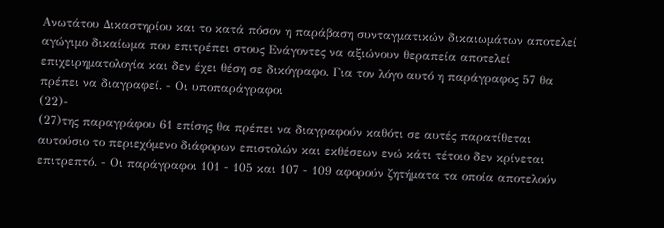Ανωτάτου Δικαστηρίου και το κατά πόσον η παράβαση συνταγματικών δικαιωμάτων αποτελεί αγώγιμο δικαίωμα που επιτρέπει στους Ενάγοντες να αξιώνουν θεραπεία αποτελεί επιχειρηματολογία και δεν έχει θέση σε δικόγραφο. Για τον λόγο αυτό η παράγραφος 57 θα πρέπει να διαγραφεί. - Οι υποπαράγραφοι
(22)-
(27)της παραγράφου 61 επίσης θα πρέπει να διαγραφούν καθότι σε αυτές παρατίθεται αυτούσιο το περιεχόμενο διάφορων επιστολών και εκθέσεων ενώ κάτι τέτοιο δεν κρίνεται επιτρεπτό. - Οι παράγραφοι 101 - 105 και 107 - 109 αφορούν ζητήματα τα οποία αποτελούν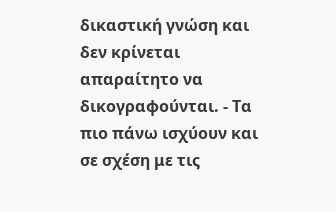δικαστική γνώση και δεν κρίνεται απαραίτητο να δικογραφούνται. - Τα πιο πάνω ισχύουν και σε σχέση με τις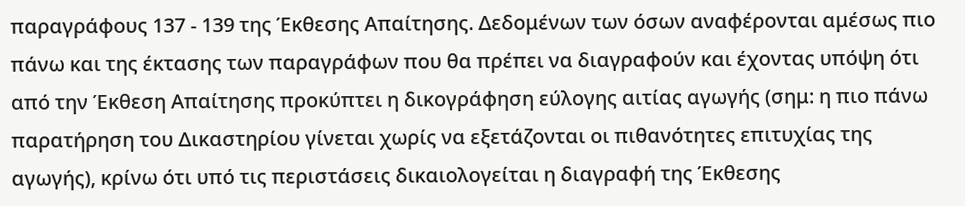παραγράφους 137 - 139 της Έκθεσης Απαίτησης. Δεδομένων των όσων αναφέρονται αμέσως πιο πάνω και της έκτασης των παραγράφων που θα πρέπει να διαγραφούν και έχοντας υπόψη ότι από την Έκθεση Απαίτησης προκύπτει η δικογράφηση εύλογης αιτίας αγωγής (σημ: η πιο πάνω παρατήρηση του Δικαστηρίου γίνεται χωρίς να εξετάζονται οι πιθανότητες επιτυχίας της αγωγής), κρίνω ότι υπό τις περιστάσεις δικαιολογείται η διαγραφή της Έκθεσης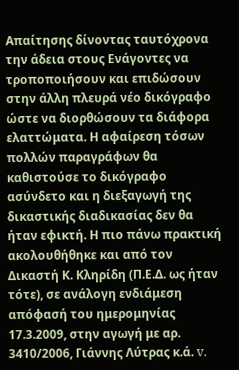Απαίτησης δίνοντας ταυτόχρονα την άδεια στους Ενάγοντες να τροποποιήσουν και επιδώσουν στην άλλη πλευρά νέο δικόγραφο ώστε να διορθώσουν τα διάφορα ελαττώματα. Η αφαίρεση τόσων πολλών παραγράφων θα καθιστούσε το δικόγραφο ασύνδετο και η διεξαγωγή της δικαστικής διαδικασίας δεν θα ήταν εφικτή. Η πιο πάνω πρακτική ακολουθήθηκε και από τον Δικαστή Κ. Κληρίδη (Π.Ε.Δ. ως ήταν τότε), σε ανάλογη ενδιάμεση απόφασή του ημερομηνίας 17.3.2009, στην αγωγή με αρ. 3410/2006, Γιάννης Λύτρας κ.ά. v.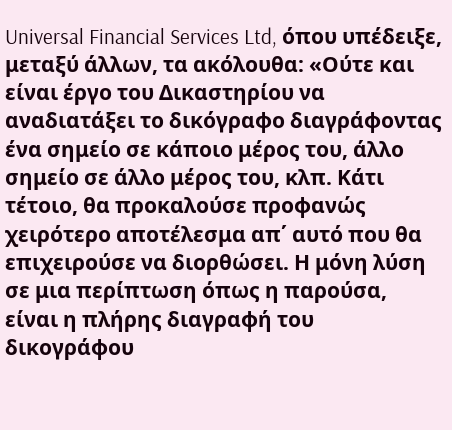Universal Financial Services Ltd, όπου υπέδειξε, μεταξύ άλλων, τα ακόλουθα: «Ούτε και είναι έργο του Δικαστηρίου να αναδιατάξει το δικόγραφο διαγράφοντας ένα σημείο σε κάποιο μέρος του, άλλο σημείο σε άλλο μέρος του, κλπ. Κάτι τέτοιο, θα προκαλούσε προφανώς χειρότερο αποτέλεσμα απ΄ αυτό που θα επιχειρούσε να διορθώσει. Η μόνη λύση σε μια περίπτωση όπως η παρούσα, είναι η πλήρης διαγραφή του δικογράφου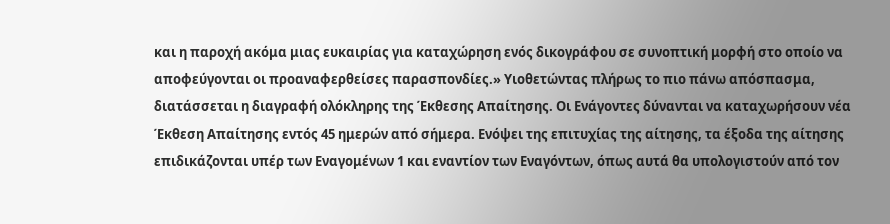και η παροχή ακόμα μιας ευκαιρίας για καταχώρηση ενός δικογράφου σε συνοπτική μορφή στο οποίο να αποφεύγονται οι προαναφερθείσες παρασπονδίες.» Υιοθετώντας πλήρως το πιο πάνω απόσπασμα, διατάσσεται η διαγραφή ολόκληρης της Έκθεσης Απαίτησης. Οι Ενάγοντες δύνανται να καταχωρήσουν νέα Έκθεση Απαίτησης εντός 45 ημερών από σήμερα. Ενόψει της επιτυχίας της αίτησης, τα έξοδα της αίτησης επιδικάζονται υπέρ των Εναγομένων 1 και εναντίον των Εναγόντων, όπως αυτά θα υπολογιστούν από τον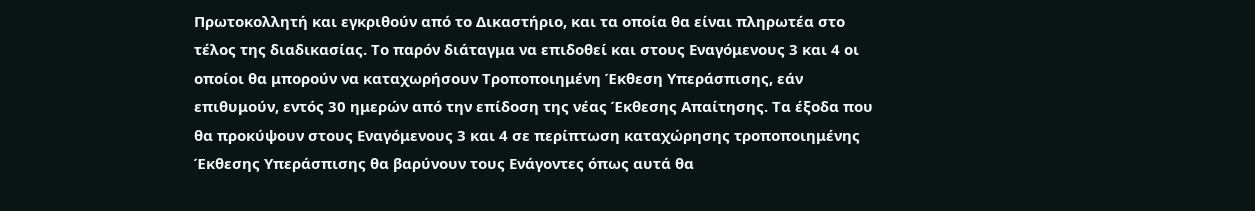Πρωτοκολλητή και εγκριθούν από το Δικαστήριο, και τα οποία θα είναι πληρωτέα στο τέλος της διαδικασίας. Το παρόν διάταγμα να επιδοθεί και στους Εναγόμενους 3 και 4 οι οποίοι θα μπορούν να καταχωρήσουν Τροποποιημένη Έκθεση Υπεράσπισης, εάν επιθυμούν, εντός 30 ημερών από την επίδοση της νέας Έκθεσης Απαίτησης. Τα έξοδα που θα προκύψουν στους Εναγόμενους 3 και 4 σε περίπτωση καταχώρησης τροποποιημένης Έκθεσης Υπεράσπισης θα βαρύνουν τους Ενάγοντες όπως αυτά θα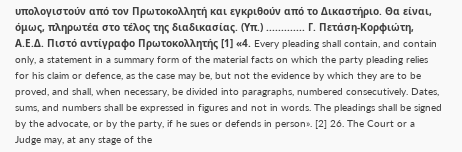υπολογιστούν από τον Πρωτοκολλητή και εγκριθούν από το Δικαστήριο. Θα είναι, όμως, πληρωτέα στο τέλος της διαδικασίας. (Υπ.) ............. Γ. Πετάση-Κορφιώτη, Α.Ε.Δ. Πιστό αντίγραφο Πρωτοκολλητής [1] «4. Every pleading shall contain, and contain only, a statement in a summary form of the material facts on which the party pleading relies for his claim or defence, as the case may be, but not the evidence by which they are to be proved, and shall, when necessary, be divided into paragraphs, numbered consecutively. Dates, sums, and numbers shall be expressed in figures and not in words. The pleadings shall be signed by the advocate, or by the party, if he sues or defends in person». [2] 26. The Court or a Judge may, at any stage of the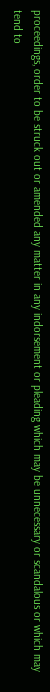proceedings, order to be struck out or amended any matter in any indorsement or pleading which may be unnecessary or scandalous or which may tend to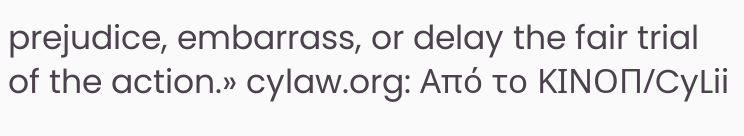prejudice, embarrass, or delay the fair trial of the action.» cylaw.org: Από το ΚΙΝOΠ/CyLii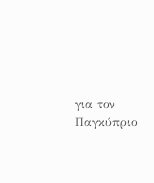για τον Παγκύπριο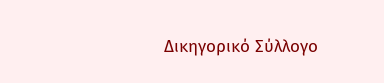Δικηγορικό Σύλλογο